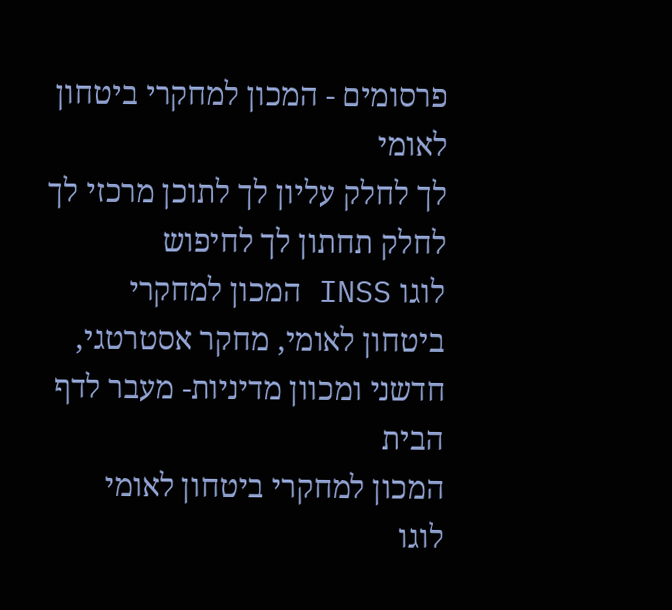פרסומים - המכון למחקרי ביטחון לאומי
לך לחלק עליון לך לתוכן מרכזי לך לחלק תחתון לך לחיפוש
לוגו INSS המכון למחקרי ביטחון לאומי, מחקר אסטרטגי, חדשני ומכוון מדיניות- מעבר לדף הבית
המכון למחקרי ביטחון לאומי
לוגו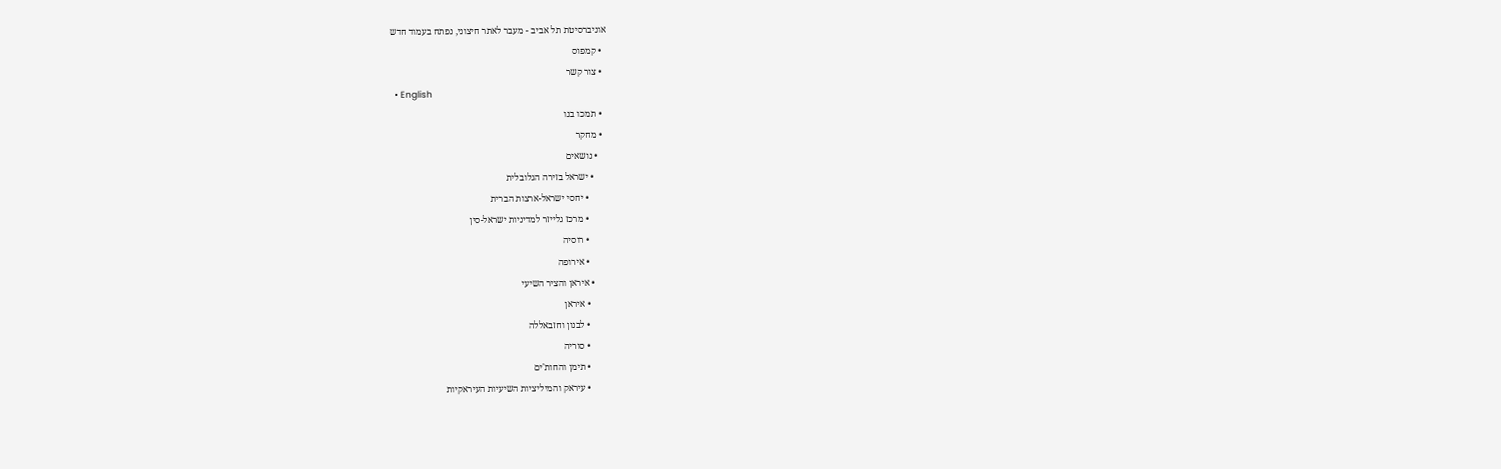אוניברסיטת תל אביב - מעבר לאתר חיצוני, נפתח בעמוד חדש
  • קמפוס
  • צור קשר
  • English
  • תמכו בנו
  • מחקר
    • נושאים
      • ישראל בזירה הגלובלית
        • יחסי ישראל-ארצות הברית
        • מרכז גלייזר למדיניות ישראל-סין
        • רוסיה
        • אירופה
      • איראן והציר השיעי
        • איראן
        • לבנון וחזבאללה
        • סוריה
        • תימן והחות'ים
        • עיראק והמיליציות השיעיות העיראקיות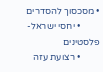• מסכסוך להסדרים
        • יחסי ישראל-פלסטינים
        • רצועת עזה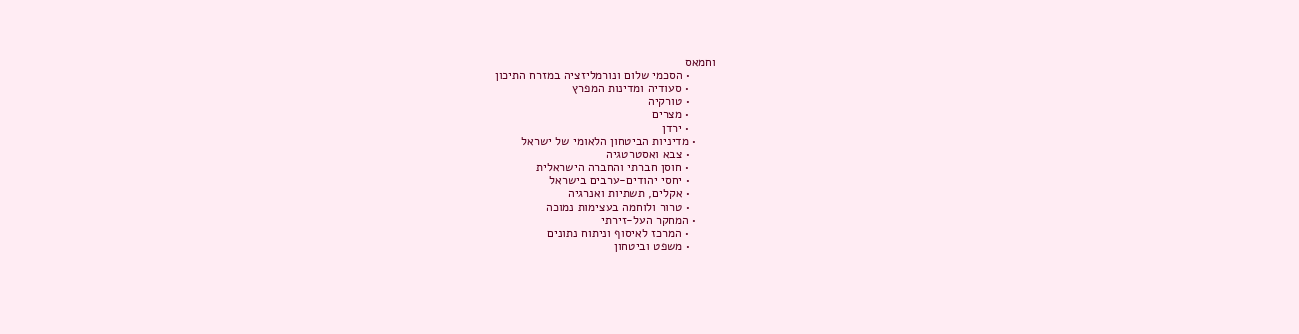וחמאס
        • הסכמי שלום ונורמליזציה במזרח התיכון
        • סעודיה ומדינות המפרץ
        • טורקיה
        • מצרים
        • ירדן
      • מדיניות הביטחון הלאומי של ישראל
        • צבא ואסטרטגיה
        • חוסן חברתי והחברה הישראלית
        • יחסי יהודים-ערבים בישראל
        • אקלים, תשתיות ואנרגיה
        • טרור ולוחמה בעצימות נמוכה
      • המחקר העל-זירתי
        • המרכז לאיסוף וניתוח נתונים
        • משפט וביטחון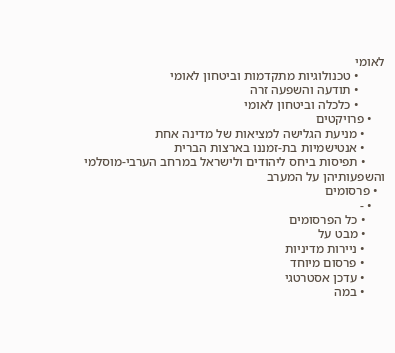לאומי
        • טכנולוגיות מתקדמות וביטחון לאומי
        • תודעה והשפעה זרה
        • כלכלה וביטחון לאומי
    • פרויקטים
      • מניעת הגלישה למציאות של מדינה אחת
      • אנטישמיות בת-זמננו בארצות הברית
      • תפיסות ביחס ליהודים ולישראל במרחב הערבי-מוסלמי והשפעותיהן על המערב
  • פרסומים
    • -
      • כל הפרסומים
      • מבט על
      • ניירות מדיניות
      • פרסום מיוחד
      • עדכן אסטרטגי
      • במה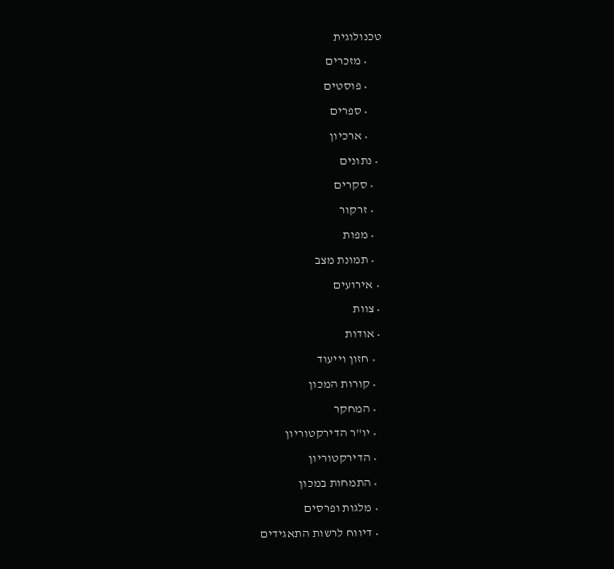טכנולוגית
      • מזכרים
      • פוסטים
      • ספרים
      • ארכיון
  • נתונים
    • סקרים
    • זרקור
    • מפות
    • תמונת מצב
  • אירועים
  • צוות
  • אודות
    • חזון וייעוד
    • קורות המכון
    • המחקר
    • יו"ר הדירקטוריון
    • הדירקטוריון
    • התמחות במכון
    • מלגות ופרסים
    • דיווח לרשות התאגידים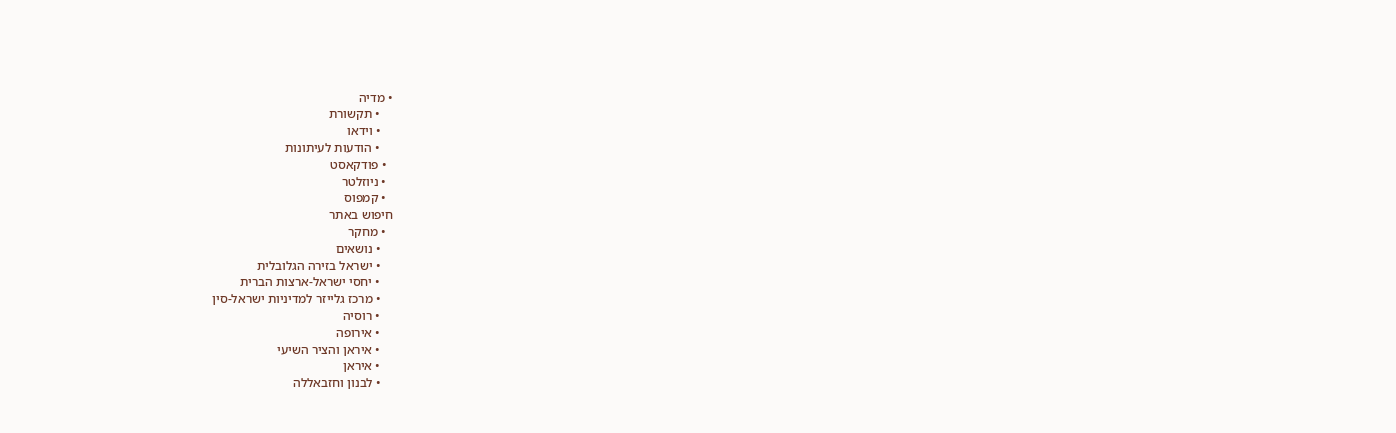• מדיה
    • תקשורת
    • וידאו
    • הודעות לעיתונות
  • פודקאסט
  • ניוזלטר
  • קמפוס
חיפוש באתר
  • מחקר
    • נושאים
    • ישראל בזירה הגלובלית
    • יחסי ישראל-ארצות הברית
    • מרכז גלייזר למדיניות ישראל-סין
    • רוסיה
    • אירופה
    • איראן והציר השיעי
    • איראן
    • לבנון וחזבאללה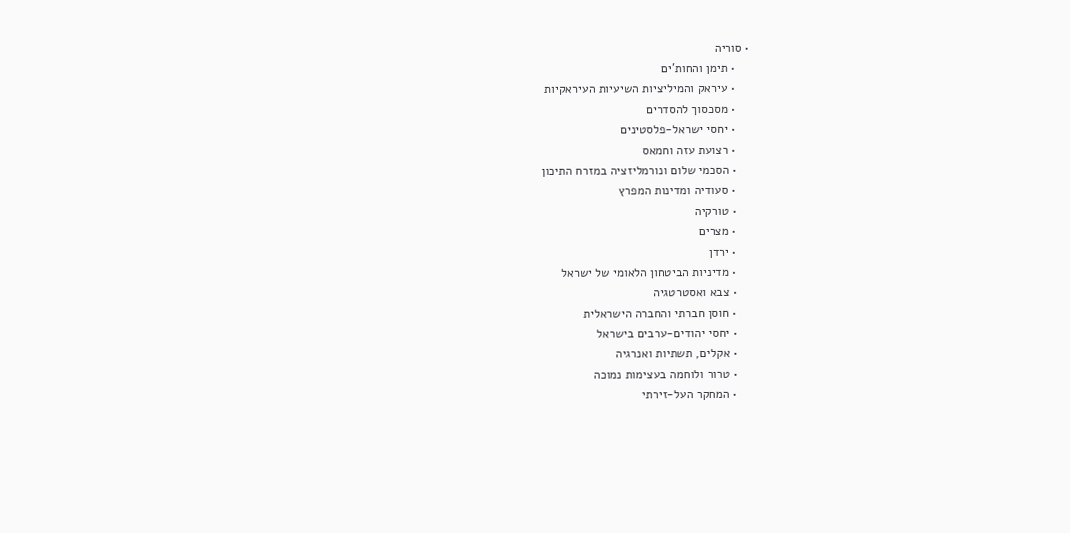• סוריה
    • תימן והחות'ים
    • עיראק והמיליציות השיעיות העיראקיות
    • מסכסוך להסדרים
    • יחסי ישראל-פלסטינים
    • רצועת עזה וחמאס
    • הסכמי שלום ונורמליזציה במזרח התיכון
    • סעודיה ומדינות המפרץ
    • טורקיה
    • מצרים
    • ירדן
    • מדיניות הביטחון הלאומי של ישראל
    • צבא ואסטרטגיה
    • חוסן חברתי והחברה הישראלית
    • יחסי יהודים-ערבים בישראל
    • אקלים, תשתיות ואנרגיה
    • טרור ולוחמה בעצימות נמוכה
    • המחקר העל-זירתי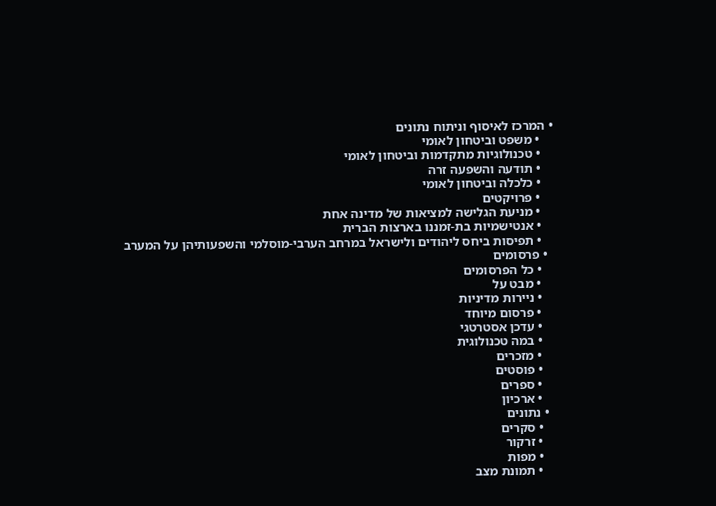• המרכז לאיסוף וניתוח נתונים
    • משפט וביטחון לאומי
    • טכנולוגיות מתקדמות וביטחון לאומי
    • תודעה והשפעה זרה
    • כלכלה וביטחון לאומי
    • פרויקטים
    • מניעת הגלישה למציאות של מדינה אחת
    • אנטישמיות בת-זמננו בארצות הברית
    • תפיסות ביחס ליהודים ולישראל במרחב הערבי-מוסלמי והשפעותיהן על המערב
  • פרסומים
    • כל הפרסומים
    • מבט על
    • ניירות מדיניות
    • פרסום מיוחד
    • עדכן אסטרטגי
    • במה טכנולוגית
    • מזכרים
    • פוסטים
    • ספרים
    • ארכיון
  • נתונים
    • סקרים
    • זרקור
    • מפות
    • תמונת מצב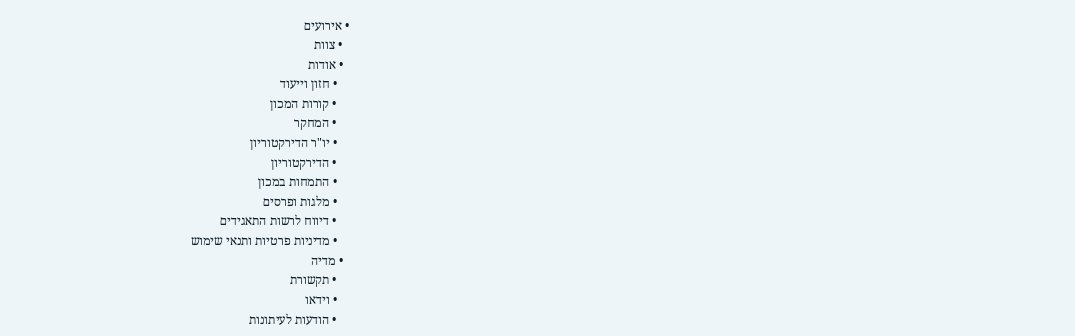• אירועים
  • צוות
  • אודות
    • חזון וייעוד
    • קורות המכון
    • המחקר
    • יו"ר הדירקטוריון
    • הדירקטוריון
    • התמחות במכון
    • מלגות ופרסים
    • דיווח לרשות התאגידים
    • מדיניות פרטיות ותנאי שימוש
  • מדיה
    • תקשורת
    • וידאו
    • הודעות לעיתונות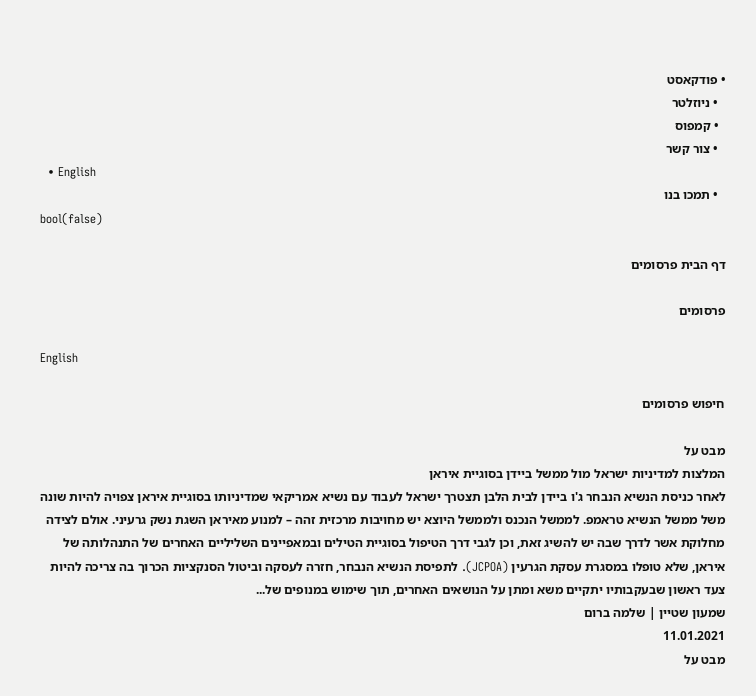• פודקאסט
  • ניוזלטר
  • קמפוס
  • צור קשר
  • English
  • תמכו בנו
bool(false)

דף הבית פרסומים

פרסומים

English

חיפוש פרסומים

מבט על
המלצות למדיניות ישראל מול ממשל ביידן בסוגיית איראן
לאחר כניסת הנשיא הנבחר ג'ו ביידן לבית הלבן תצטרך ישראל לעבוד עם נשיא אמריקאי שמדיניותו בסוגיית איראן צפויה להיות שונה משל ממשל הנשיא טראמפ. לממשל הנכנס ולממשל היוצא יש מחויבות מרכזית זהה – למנוע מאיראן השגת נשק גרעיני. אולם לצידה מחלוקת אשר לדרך שבה יש להשיג זאת, וכן לגבי דרך הטיפול בסוגיית הטילים ובמאפיינים השליליים האחרים של התנהלותה של איראן, שלא טופלו במסגרת עסקת הגרעין (JCPOA). לתפיסת הנשיא הנבחר, חזרה לעסקה וביטול הסנקציות הכרוך בה צריכה להיות צעד ראשון שבעקבותיו יתקיים משא ומתן על הנושאים האחרים, תוך שימוש במנופים של...
שמעון שטיין | שלמה ברום
11.01.2021
מבט על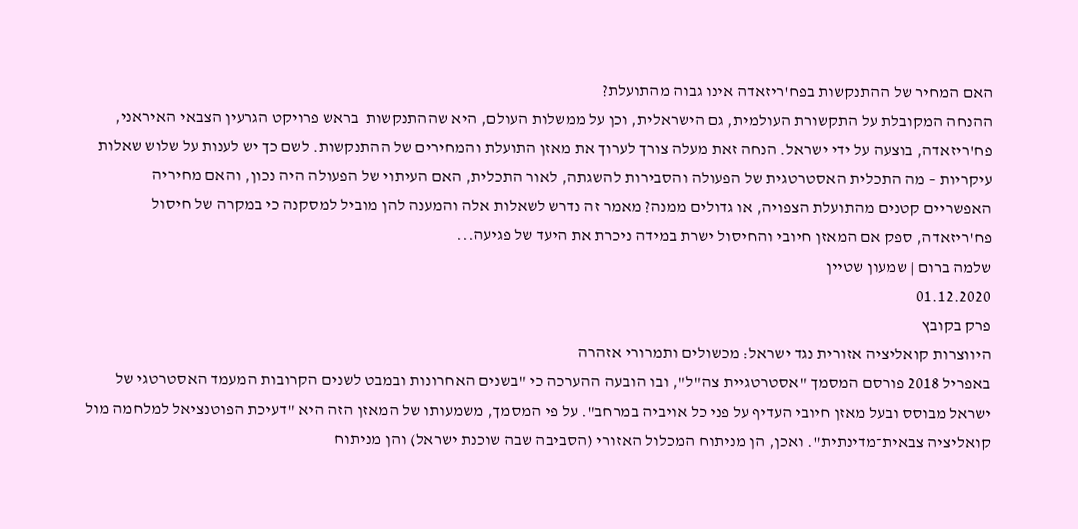האם המחיר של ההתנקשות בפח'ריזאדה אינו גבוה מהתועלת?
ההנחה המקובלת על התקשורת העולמית, גם הישראלית, וכן על ממשלות העולם, היא שההתנקשות  בראש פרויקט הגרעין הצבאי האיראני, פח'ריזאדה, בוצעה על ידי ישראל. הנחה זאת מעלה צורך לערוך את מאזן התועלת והמחירים של ההתנקשות. לשם כך יש לענות על שלוש שאלות עיקריות – מה התכלית האסטרטגית של הפעולה והסבירות להשגתה, לאור התכלית, האם העיתוי של הפעולה היה נכון, והאם מחיריה האפשריים קטנים מהתועלת הצפויה, או גדולים ממנה? מאמר זה נדרש לשאלות אלה והמענה להן מוביל למסקנה כי במקרה של חיסול פח'ריזאדה, ספק אם המאזן חיובי והחיסול ישרת במידה ניכרת את היעד של פגיעה...
שלמה ברום | שמעון שטיין
01.12.2020
פרק בקובץ
היווצרות קואליציה אזורית נגד ישראל: מכשולים ותמרורי אזהרה
באפריל 2018 פורסם המסמך "אסטרטגיית צה"ל", ובו הובעה ההערכה כי "בשנים האחרונות ובמבט לשנים הקרובות המעמד האסטרטגי של ישראל מבוסס ובעל מאזן חיובי העדיף על פני כל אויביה במרחב". על פי המסמך, משמעותו של המאזן הזה היא "דעיכת הפוטנציאל למלחמה מול קואליציה צבאית־מדינתית". ואכן, הן מניתוח המכלול האזורי (הסביבה שבה שוכנת ישראל) והן מניתוח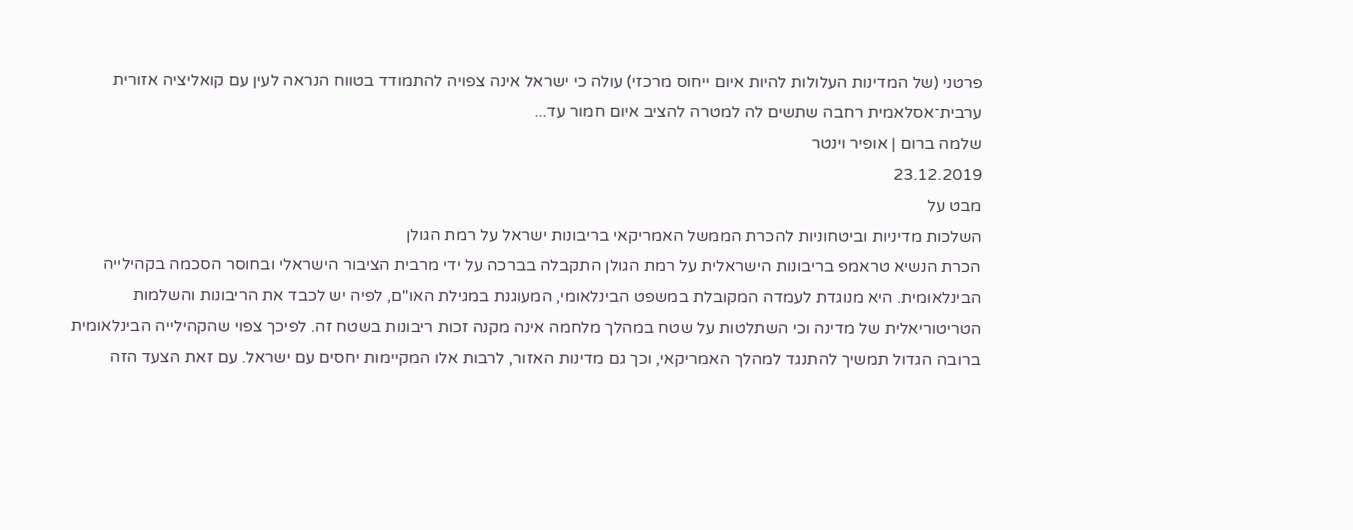פרטני (של המדינות העלולות להיות איום ייחוס מרכזי) עולה כי ישראל אינה צפויה להתמודד בטווח הנראה לעין עם קואליציה אזורית ערבית־אסלאמית רחבה שתשים לה למטרה להציב איום חמור עד...
שלמה ברום | אופיר וינטר
23.12.2019
מבט על
השלכות מדיניות וביטחוניות להכרת הממשל האמריקאי בריבונות ישראל על רמת הגולן
הכרת הנשיא טראמפ בריבונות הישראלית על רמת הגולן התקבלה בברכה על ידי מרבית הציבור הישראלי ובחוסר הסכמה בקהילייה הבינלאומית. היא מנוגדת לעמדה המקובלת במשפט הבינלאומי, המעוגנת במגילת האו"ם, לפיה יש לכבד את הריבונות והשלמות הטריטוריאלית של מדינה וכי השתלטות על שטח במהלך מלחמה אינה מקנה זכות ריבונות בשטח זה. לפיכך צפוי שהקהילייה הבינלאומית ברובה הגדול תמשיך להתנגד למהלך האמריקאי, וכך גם מדינות האזור, לרבות אלו המקיימות יחסים עם ישראל. עם זאת הצעד הזה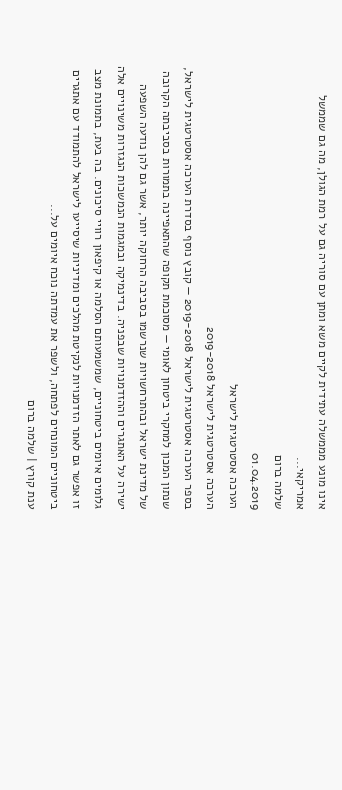אינו מונע מממשלה עתידית לקיים משא ומתן עם סוריה גם על רמת הגולן, מה גם שממשל אמריקאי...
שלמה ברום
01.04.2019
הערכה אסטרטגית לישראל
הערכה אסטרטגית לישראל 2019-2018
בספר הערכה אסטרטגית לישראל 2019-2018 — קובץ נוסף בסדרת הערכה אסטרטגית לישראל, שנתון המכון למחקרי ביטחון לאומי — מסוכמת תקופה שהתאפיינה בתמורות בסביבתה הקרובה של מדינת ישראל ובהתרחשויות שנרשמו בסביבה הרחוקה יותר, אשר גם להן נודעה השפעה ישירה על האתגרים וההזדמנויות שבפניה. בדינמיקה ובמגמות הנמשכות הנגזרות משינויים אלה גלומים איומים ביטחוניים, שמשמעותם הסלמה או קיפאון רוויי סיכונים. בה בעת, בתמונת מצב זו אפשר גם לאתר הזדמנויות לנקיטת מהלכים ומדיניות שיסייעו לישראל להתמודד עם אתגרים ביטחוניים המונחים לפתחה, ולשפר את עמדתה נוכח איומים על...
ענת קורץ | שלמה ברום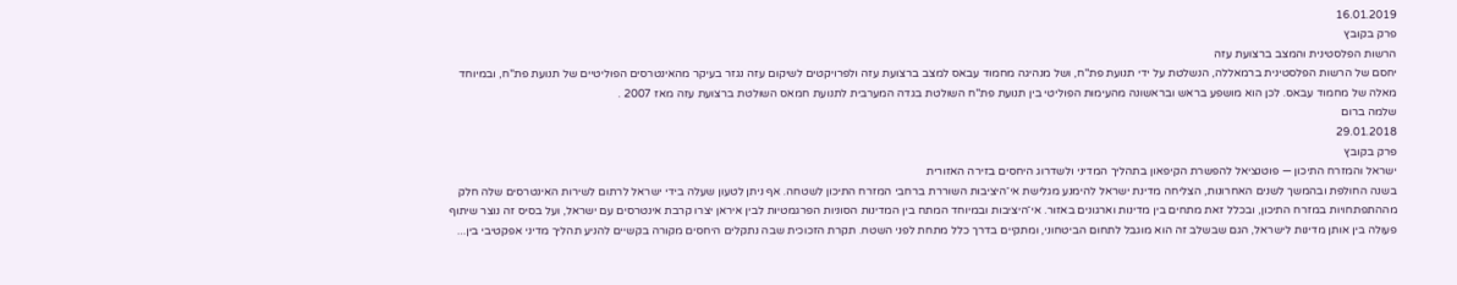16.01.2019
פרק בקובץ
הרשות הפלסטינית והמצב ברצועת עזה
יחסם של הרשות הפלסטינית ברמאללה, הנשלטת על ידי תנועת פת"ח, ושל מנהיגה מחמוד עבאס למצב ברצועת עזה ולפרויקטים לשיקום עזה נגזר בעיקר מהאינטרסים הפוליטיים של תנועת פת"ח, ובמיוחד מאלה של מחמוד עבאס. לכן הוא מושפע בראש ובראשונה מהעימות הפוליטי בין תנועת פת"ח השולטת בגדה המערבית לתנועת חמאס השולטת ברצועת עזה מאז 2007 .
שלמה ברום
29.01.2018
פרק בקובץ
ישראל והמזרח התיכון — פוטנציאל להפשרת הקיפאון בתהליך המדיני ולשדרוג היחסים בזירה האזורית
בשנה החולפת ובהמשך לשנים האחרונות, הצליחה מדינת ישראל להימנע מגלישת אי־היציבות השוררת ברחבי המזרח התיכון לשטחה. אף ניתן לטעון שעלה בידי ישראל לרתום לשירות האינטרסים שלה חלק מההתפתחויות במזרח התיכון, ובכלל זאת מתחים בין מדינות וארגונים באזור. אי־היציבות ובמיוחד המתח בין המדינות הסוניות הפרגמטיות לבין איראן יצרו קרבת אינטרסים עם ישראל, ועל בסיס זה נוצר שיתוף פעולה בין אותן מדינות לישראל, הגם שבשלב זה הוא מוגבל לתחום הביטחוני, ומתקיים בדרך כלל מתחת לפני השטח. תקרת הזכוכית שבה נתקלים היחסים מקורה בקשיים להניע תהליך מדיני אפקטיבי בין...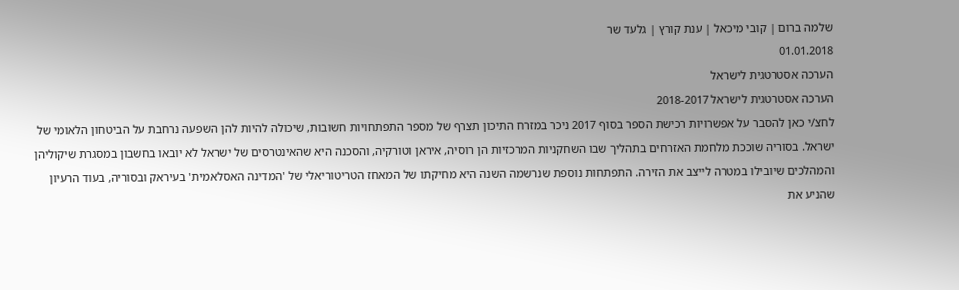שלמה ברום | קובי מיכאל | ענת קורץ | גלעד שר
01.01.2018
הערכה אסטרטגית לישראל
הערכה אסטרטגית לישראל 2018-2017
לחצ/י כאן להסבר על אפשרויות רכישת הספר בסוף 2017 ניכר במזרח התיכון תצרף של מספר התפתחויות חשובות, שיכולה להיות להן השפעה נרחבת על הביטחון הלאומי של ישראל. בסוריה שוככת מלחמת האזרחים בתהליך שבו השחקניות המרכזיות הן רוסיה, איראן וטורקיה, והסכנה היא שהאינטרסים של ישראל לא יובאו בחשבון במסגרת שיקוליהן והמהלכים שיובילו במטרה לייצב את הזירה. התפתחות נוספת שנרשמה השנה היא מחיקתו של המאחז הטריטוריאלי של 'המדינה האסלאמית' בעיראק ובסוריה, בעוד הרעיון שהניע את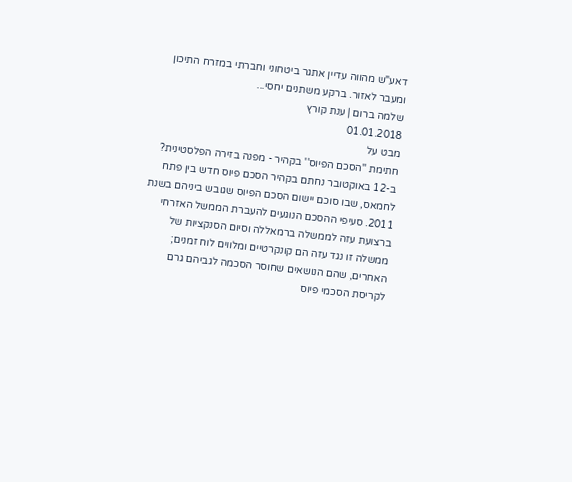דאע"ש מהווה עדיין אתגר ביטחוני וחברתי במזרח התיכון ומעבר לאזור. ברקע משתנים יחסי...
שלמה ברום | ענת קורץ
01.01.2018
מבט על
חתימת ''הסכם הפיוס'' בקהיר - מפנה בזירה הפלסטינית?
ב-12 באוקטובר נחתם בקהיר הסכם פיוס חדש בין פתח לחמאס, שבו סוכם יישום הסכם הפיוס שגובש ביניהם בשנת 2011. סעיפי ההסכם הנוגעים להעברת הממשל האזרחי ברצועת עזה לממשלה ברמאללה וסיום הסנקציות של ממשלה זו נגד עזה הם קונקרטיים ומלווים לוח זמנים; האחרים, שהם הנושאים שחוסר הסכמה לגביהם גרם לקריסת הסכמי פיוס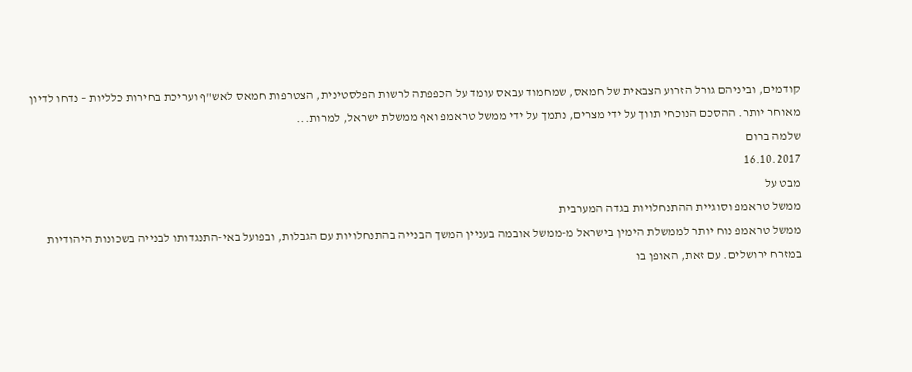קודמים, וביניהם גורל הזרוע הצבאית של חמאס, שמחמוד עבאס עומד על הכפפתה לרשות הפלסטינית, הצטרפות חמאס לאש"ף ועריכת בחירות כלליות – נדחו לדיון מאוחר יותר. ההסכם הנוכחי תווך על ידי מצרים, נתמך על ידי ממשל טראמפ ואף ממשלת ישראל, למרות...
שלמה ברום
16.10.2017
מבט על
ממשל טראמפ וסוגיית ההתנחלויות בגדה המערבית
ממשל טראמפ נוח יותר לממשלת הימין בישראל מ-ממשל אובמה בעניין המשך הבנייה בהתנחלויות עם הגבלות, ובפועל באי-התנגדותו לבנייה בשכונות היהודיות במזרח ירושלים. עם זאת, האופן בו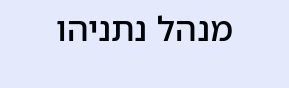מנהל נתניהו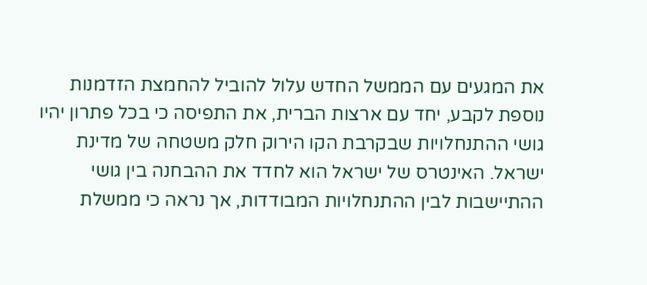את המגעים עם הממשל החדש עלול להוביל להחמצת הזדמנות נוספת לקבע, יחד עם ארצות הברית, את התפיסה כי בכל פתרון יהיו גושי ההתנחלויות שבקרבת הקו הירוק חלק משטחה של מדינת ישראל. האינטרס של ישראל הוא לחדד את ההבחנה בין גושי ההתיישבות לבין ההתנחלויות המבודדות, אך נראה כי ממשלת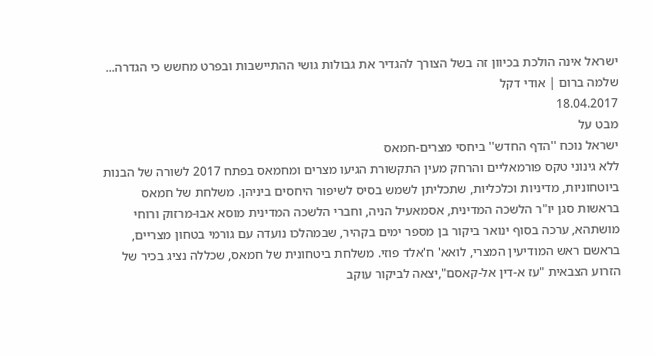ישראל אינה הולכת בכיוון זה בשל הצורך להגדיר את גבולות גושי ההתיישבות ובפרט מחשש כי הגדרה...
שלמה ברום | אודי דקל
18.04.2017
מבט על
ישראל נוכח ''הדף החדש'' ביחסי מצרים-חמאס
ללא גינוני טקס פורמאליים והרחק מעין התקשורת הגיעו מצרים ומחמאס בפתח 2017 לשורה של הבנות ביוטחוניות, מדיניות וכלכליות, שתכליתן לשמש בסיס לשיפור היחסים ביניהן. משלחת של חמאס בראשות סגן יו"ר הלשכה המדינית, אסמאעיל הניה, וחברי הלשכה המדינית מוסא אבו-מרזוק ורוחי מושתהא, ערכה בסוף ינואר ביקור בן מספר ימים בקהיר, שבמהלכו נועדה עם גורמי בטחון מצריים, בראשם ראש המודיעין המצרי, לואא' ח'אלד פוזי. משלחת ביטחונית של חמאס, שכללה נציג בכיר של הזרוע הצבאית "עז א-דין אל-קאסם",יצאה לביקור עוקב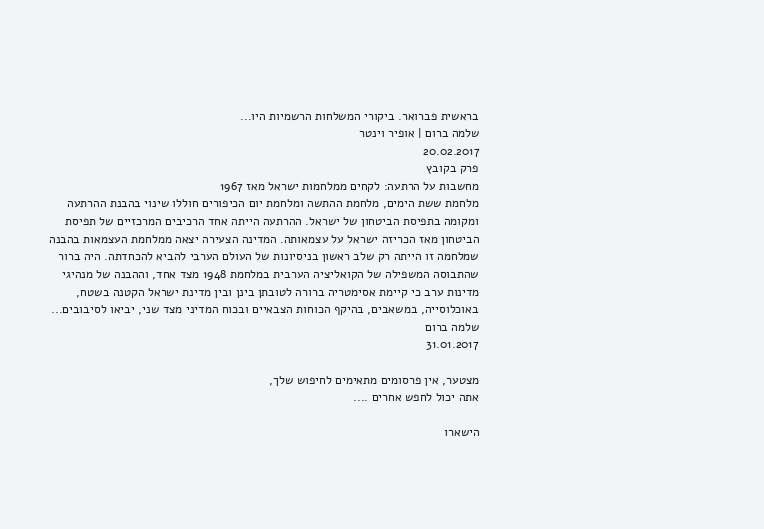בראשית פברואר. ביקורי המשלחות הרשמיות היו...
שלמה ברום | אופיר וינטר
20.02.2017
פרק בקובץ
מחשבות על הרתעה: לקחים ממלחמות ישראל מאז 1967
מלחמת ששת הימים, מלחמת ההתשה ומלחמת יום הכיפורים חוללו שינוי בהבנת ההרתעה ומקומה בתפיסת הביטחון של ישראל. ההרתעה הייתה אחד הרכיבים המרכזיים של תפיסת הביטחון מאז הכריזה ישראל על עצמאותה. המדינה הצעירה יצאה ממלחמת העצמאות בהבנה שמלחמה זו הייתה רק שלב ראשון בניסיונות של העולם הערבי להביא להכחדתה. היה ברור שהתבוסה המשפילה של הקואליציה הערבית במלחמת 1948 מצד אחד, וההבנה של מנהיגי מדינות ערב כי קיימת אסימטריה ברורה לטובתן בינן ובין מדינת ישראל הקטנה בשטח, באוכלוסייה, במשאבים, בהיקף הכוחות הצבאיים ובכוח המדיני מצד שני, יביאו לסיבובים...
שלמה ברום
31.01.2017

מצטער, אין פרסומים מתאימים לחיפוש שלך,
אתה יכול לחפש אחרים ....

הישארו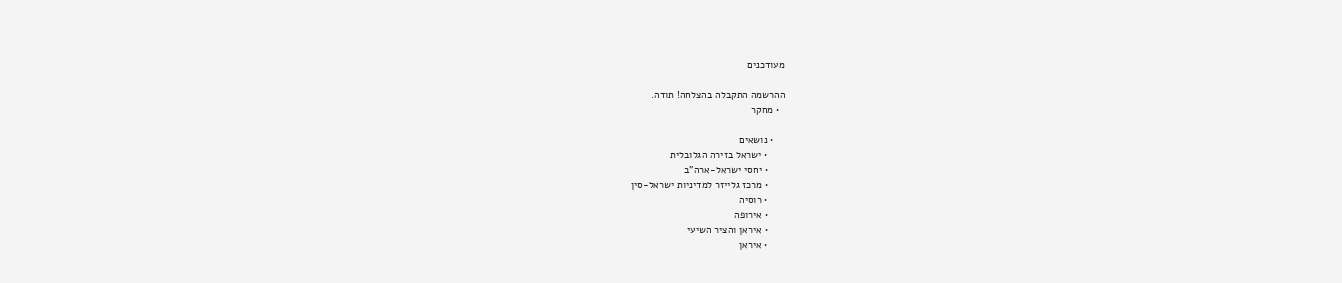מעודכנים

ההרשמה התקבלה בהצלחה! תודה.
  • מחקר

    • נושאים
      • ישראל בזירה הגלובלית
      • יחסי ישראל-ארה"ב
      • מרכז גלייזר למדיניות ישראל-סין
      • רוסיה
      • אירופה
      • איראן והציר השיעי
      • איראן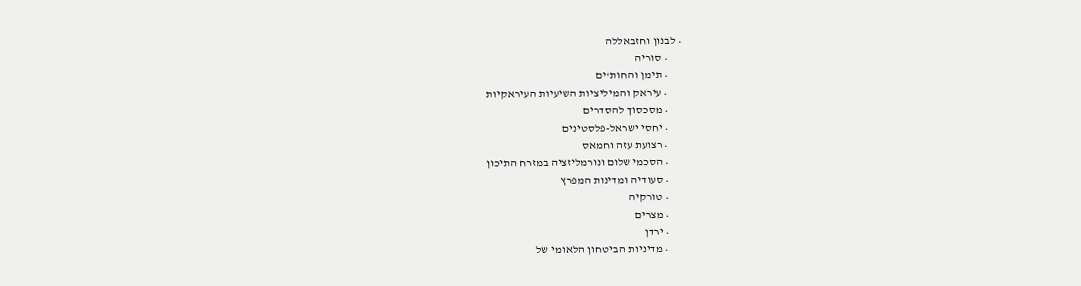• לבנון וחזבאללה
      • סוריה
      • תימן והחות'ים
      • עיראק והמיליציות השיעיות העיראקיות
      • מסכסוך להסדרים
      • יחסי ישראל-פלסטינים
      • רצועת עזה וחמאס
      • הסכמי שלום ונורמליזציה במזרח התיכון
      • סעודיה ומדינות המפרץ
      • טורקיה
      • מצרים
      • ירדן
      • מדיניות הביטחון הלאומי של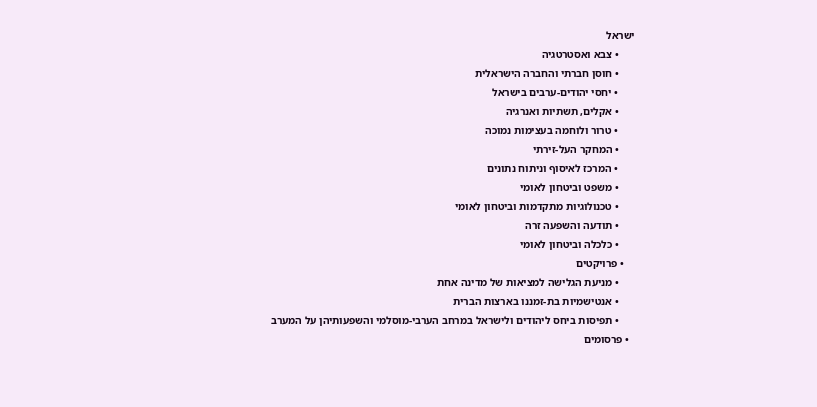ישראל
      • צבא ואסטרטגיה
      • חוסן חברתי והחברה הישראלית
      • יחסי יהודים-ערבים בישראל
      • אקלים, תשתיות ואנרגיה
      • טרור ולוחמה בעצימות נמוכה
      • המחקר העל-זירתי
      • המרכז לאיסוף וניתוח נתונים
      • משפט וביטחון לאומי
      • טכנולוגיות מתקדמות וביטחון לאומי
      • תודעה והשפעה זרה
      • כלכלה וביטחון לאומי
    • פרויקטים
      • מניעת הגלישה למציאות של מדינה אחת
      • אנטישמיות בת-זמננו בארצות הברית
      • תפיסות ביחס ליהודים ולישראל במרחב הערבי-מוסלמי והשפעותיהן על המערב
  • פרסומים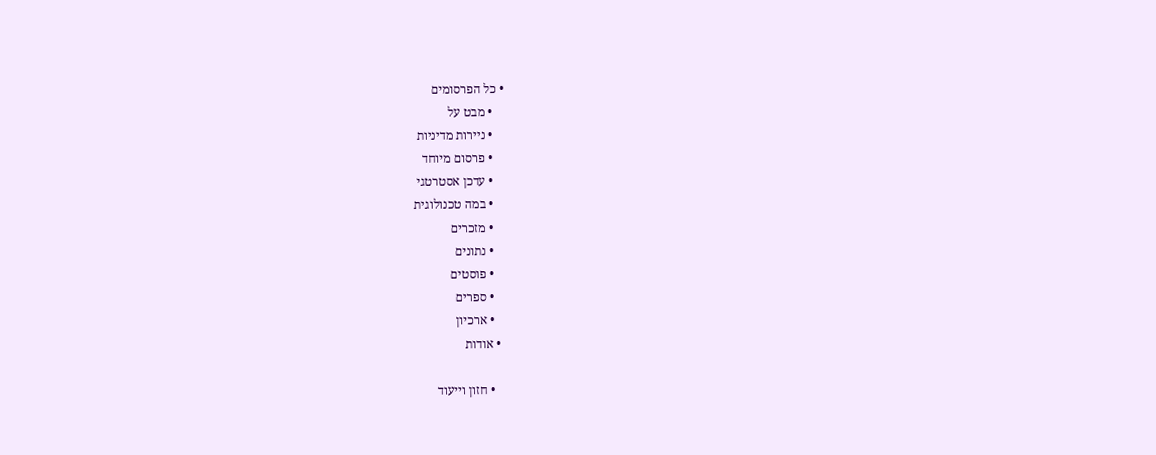• כל הפרסומים
    • מבט על
    • ניירות מדיניות
    • פרסום מיוחד
    • עדכן אסטרטגי
    • במה טכנולוגית
    • מזכרים
    • נתונים
    • פוסטים
    • ספרים
    • ארכיון
  • אודות

    • חזון וייעוד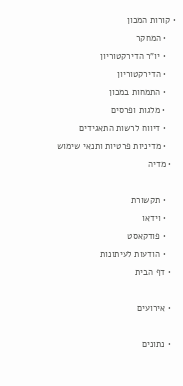• קורות המכון
    • המחקר
    • יו"ר הדירקטוריון
    • הדירקטוריון
    • התמחות במכון
    • מלגות ופרסים
    • דיווח לרשות התאגידים
    • מדיניות פרטיות ותנאי שימוש
  • מדיה

    • תקשורת
    • וידאו
    • פודקאסט
    • הודעות לעיתונות
  • דף הבית

  • אירועים

  • נתונים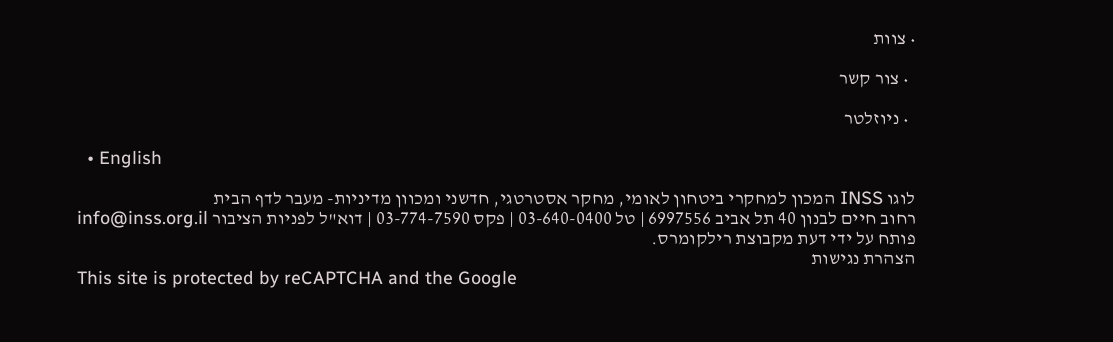• צוות

  • צור קשר

  • ניוזלטר

  • English

לוגו INSS המכון למחקרי ביטחון לאומי, מחקר אסטרטגי, חדשני ומכוון מדיניות- מעבר לדף הבית
רחוב חיים לבנון 40 תל אביב 6997556 | טל 03-640-0400 | פקס 03-774-7590 | דוא"ל לפניות הציבור info@inss.org.il
פותח על ידי דעת מקבוצת רילקומרס.
הצהרת נגישות
This site is protected by reCAPTCHA and the Google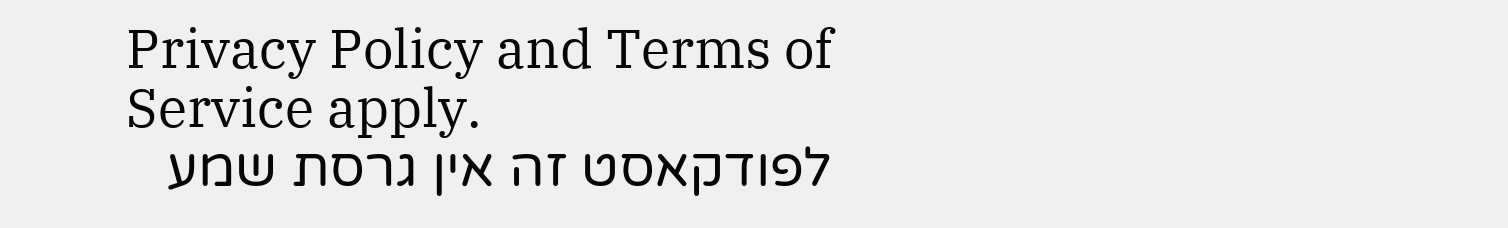Privacy Policy and Terms of Service apply.
לפודקאסט זה אין גרסת שמע